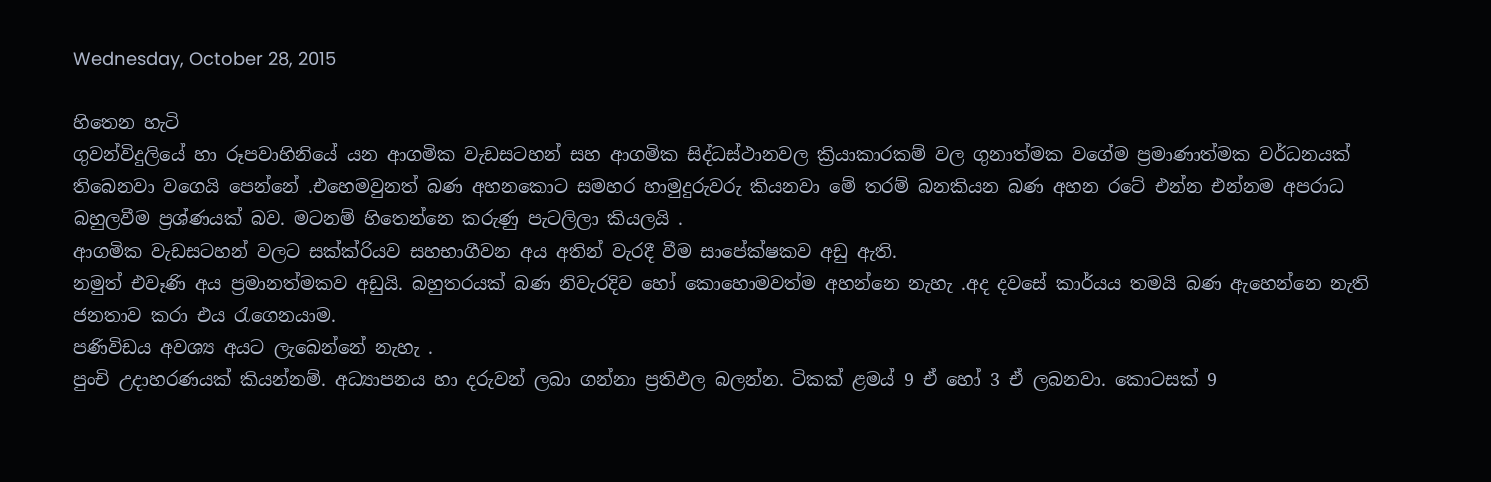Wednesday, October 28, 2015

හිතෙන හැටි
ගුවන්විදුලියේ හා රූපවාහිනියේ යන ආගමික වැඩසටහන් සහ ආගමික සිද්ධස්ථානවල ක්‍රියාකාරකම් වල ගුනාත්මක වගේම ප්‍රමාණාත්මක වර්ධනයක් තිබෙනවා වගෙයි පෙන්නේ .එහෙමවුනත් බණ අහනකොට සමහර හාමුදුරුවරු කියනවා මේ තරම් බනකියන බණ අහන රටේ එන්න එන්නම අපරාධ බහුලවීම ප්‍රශ්ණයක් බව. මටනම් හිතෙන්නෙ කරුණු පැටලිලා කියලයි .
ආගමික වැඩසටහන් වලට සක්ක්රියව සහභාගීවන අය අතින් වැරදී වීම සාපේක්ෂකව අඩු ඇති.
නමුත් එවෑණි අය ප්‍රමානත්මකව අඩුයි. බහුතරයක් බණ නිවැරදිව හෝ කොහොමවත්ම අහන්නෙ නැහැ .අද දවසේ කාර්යය තමයි බණ ඇහෙන්නෙ නැති ජනතාව කරා එය රැගෙනයාම.
පණිවිඩය අවශ්‍ය අයට ලැබෙන්නේ නැහැ .
පුංචි උදාහරණයක් කියන්නම්. අධ්‍යාපනය හා දරුවන් ලබා ගන්නා ප්‍රතිඵල බලන්න. ටිකක් ළමය් 9 ඒ හෝ 3 ඒ ලබනවා. කොටසක් 9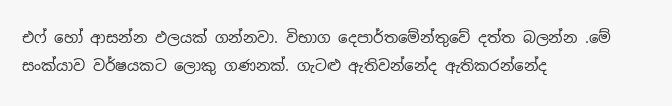එෆ් හෝ ආසන්න ඵලයක් ගන්නවා. විභාග දෙපාර්තමේන්තුවේ දත්ත බලන්න .මේ සංක්යාව වර්ෂයකට ලොකු ගණනක්. ගැටළු ඇතිවන්නේද ඇතිකරන්නේද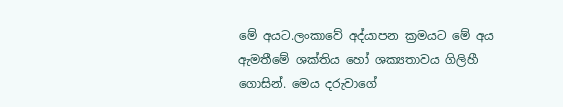මේ අයට.ලංකාවේ අද්යාපන ක්‍රමයට මේ අය ඇමතීමේ ශක්තිය හෝ ශක්‍යතාවය ගිලිහී ගොසින්. මෙය දරුවාගේ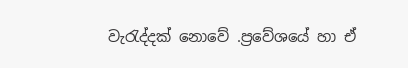වැරැද්දක් නොවේ .ප්‍රවේශයේ හා ඒ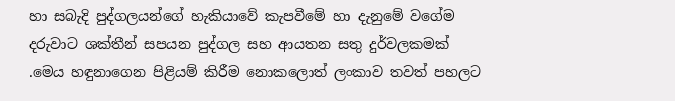හා සබැදි පුද්ගලයන්ගේ හැකියාවේ කැපවීමේ හා දැනුමේ වගේම දරුවාට ශක්තීන් සපයන පුද්ගල සහ ආයතන සතු දුර්වලකමක්
.මෙය හඳුනාගෙන පිළියම් කිරීම නොකලොත් ලංකාව තවත් පහලට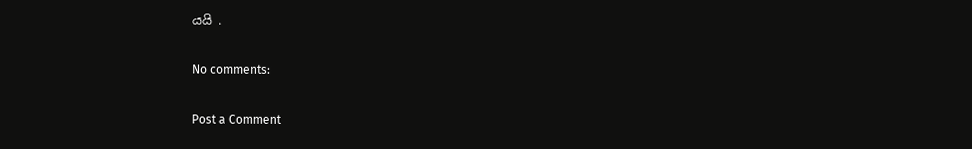යයි .

No comments:

Post a Comment